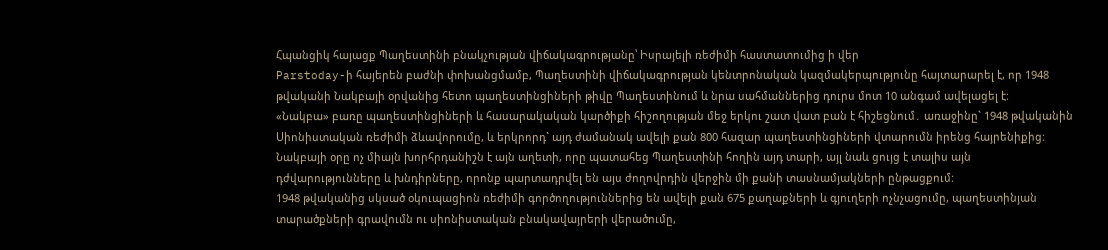Հպանցիկ հայացք Պաղեստինի բնակչության վիճակագրությանը՝ Իսրայելի ռեժիմի հաստատումից ի վեր
Parstoday-ի հայերեն բաժնի փոխանցմամբ, Պաղեստինի վիճակագրության կենտրոնական կազմակերպությունը հայտարարել է, որ 1948 թվականի Նակբայի օրվանից հետո պաղեստինցիների թիվը Պաղեստինում և նրա սահմաններից դուրս մոտ 10 անգամ ավելացել է:
«Նակբա» բառը պաղեստինցիների և հասարակական կարծիքի հիշողության մեջ երկու շատ վատ բան է հիշեցնում․ առաջինը` 1948 թվականին Սիոնիստական ռեժիմի ձևավորումը, և երկրորդ` այդ ժամանակ ավելի քան 800 հազար պաղեստինցիների վտարումն իրենց հայրենիքից: Նակբայի օրը ոչ միայն խորհրդանիշն է այն աղետի, որը պատահեց Պաղեստինի հողին այդ տարի, այլ նաև ցույց է տալիս այն դժվարությունները և խնդիրները, որոնք պարտադրվել են այս ժողովրդին վերջին մի քանի տասնամյակների ընթացքում:
1948 թվականից սկսած օկուպացիոն ռեժիմի գործողություններից են ավելի քան 675 քաղաքների և գյուղերի ոչնչացումը, պաղեստինյան տարածքների գրավումն ու սիոնիստական բնակավայրերի վերածումը,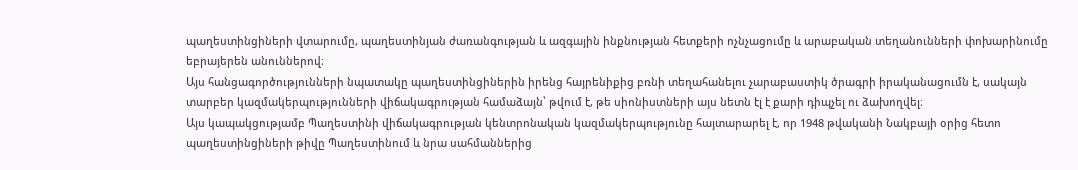պաղեստինցիների վտարումը, պաղեստինյան ժառանգության և ազգային ինքնության հետքերի ոչնչացումը և արաբական տեղանունների փոխարինումը եբրայերեն անուններով։
Այս հանցագործությունների նպատակը պաղեստինցիներին իրենց հայրենիքից բռնի տեղահանելու չարաբաստիկ ծրագրի իրականացումն է, սակայն տարբեր կազմակերպությունների վիճակագրության համաձայն՝ թվում է, թե սիոնիստների այս նետն էլ է քարի դիպչել ու ձախողվել։
Այս կապակցությամբ Պաղեստինի վիճակագրության կենտրոնական կազմակերպությունը հայտարարել է, որ 1948 թվականի Նակբայի օրից հետո պաղեստինցիների թիվը Պաղեստինում և նրա սահմաններից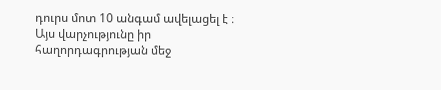դուրս մոտ 10 անգամ ավելացել է ։
Այս վարչությունը իր հաղորդագրության մեջ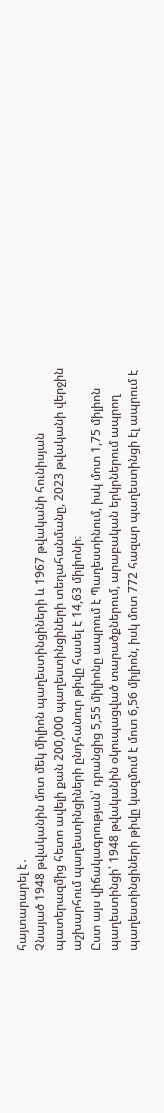հայտարարել է․
Չնայած 1948 թվականին մոտ մեկ միլիոն պաղեստինցիների և 1967 թվականի հունիսյան պատերազմից հետո ավելի քան 200,000 պաղեստինցիների տեղահանմանը, 2023 թվականի վերջին աշխարհում պաղեստինցիների ընդհանուր թիվը հասել է 14,63 միլիոնի։
Ըստ այս վիճակագրության՝ դրանցից 5,55 միլիոնը ապրում է Պաղեստինում, իսկ մոտ 1,75 միլիոն պաղեստինցի՝ 1948 թվականին օկուպացված տարածքներում, արաբական երկրներում ապրող պաղեստինցիների թիվը կազմում է մոտ 6,56 միլիոն, իսկ մոտ 772 հազար պաղեստինցի էլ ապրում է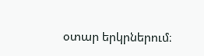օտար երկրներում։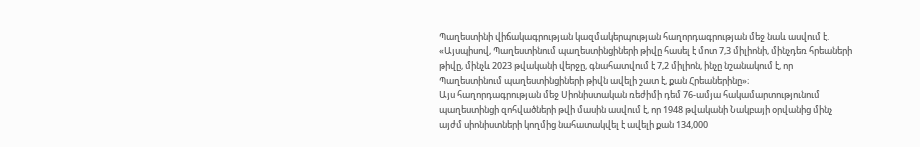Պաղեստինի վիճակագրության կազմակերպության հաղորդագրության մեջ նաև ասվում է. «Այսպիսով, Պաղեստինում պաղեստինցիների թիվը հասել է մոտ 7,3 միլիոնի, մինչդեռ հրեաների թիվը, մինչև 2023 թվականի վերջը, գնահատվում է 7,2 միլիոն, ինչը նշանակում է, որ Պաղեստինում պաղեստինցիների թիվն ավելի շատ է, քան Հրեաներինը»։
Այս հաղորդագրության մեջ Սիոնիստական ռեժիմի դեմ 76-ամյա հակամարտությունում պաղեստինցի զոհվածների թվի մասին ասվում է, որ 1948 թվականի Նակբայի օրվանից մինչ այժմ սիոնիստների կողմից նահատակվել է ավելի քան 134,000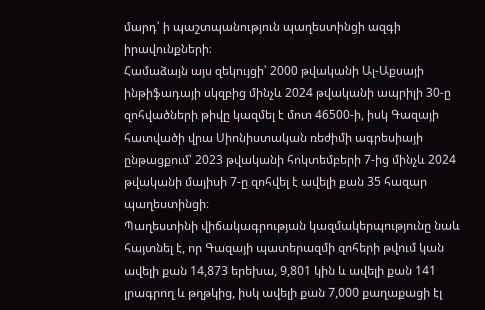մարդ՝ ի պաշտպանություն պաղեստինցի ազգի իրավունքների։
Համաձայն այս զեկույցի՝ 2000 թվականի Ալ-Աքսայի ինթիֆադայի սկզբից մինչև 2024 թվականի ապրիլի 30-ը զոհվածների թիվը կազմել է մոտ 46500-ի, իսկ Գազայի հատվածի վրա Սիոնիստական ռեժիմի ագրեսիայի ընթացքում՝ 2023 թվականի հոկտեմբերի 7-ից մինչև 2024 թվականի մայիսի 7-ը զոհվել է ավելի քան 35 հազար պաղեստինցի։
Պաղեստինի վիճակագրության կազմակերպությունը նաև հայտնել է, որ Գազայի պատերազմի զոհերի թվում կան ավելի քան 14,873 երեխա, 9,801 կին և ավելի քան 141 լրագրող և թղթկից, իսկ ավելի քան 7,000 քաղաքացի էլ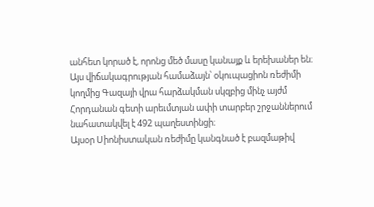անհետ կորած է, որոնց մեծ մասը կանայք և երեխաներ են։
Այս վիճակագրության համաձայն՝ օկուպացիոն ռեժիմի կողմից Գազայի վրա հարձակման սկզբից մինչ այժմ Հորդանան գետի արեւմտյան ափի տարբեր շրջաններում նահատակվել է 492 պաղեստինցի։
Այսօր Սիոնիստական ռեժիմը կանգնած է բազմաթիվ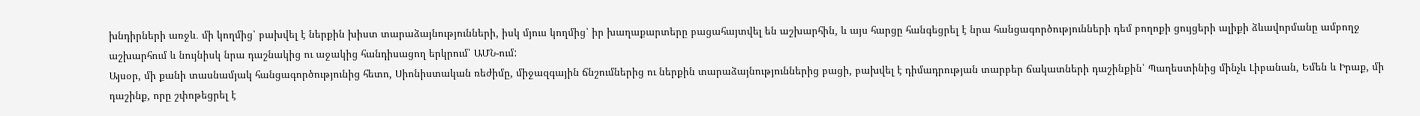խնդիրների առջև․ մի կողմից՝ բախվել է ներքին խիստ տարաձայնությունների, իսկ մյուս կողմից՝ իր խաղաքարտերը բացահայտվել են աշխարհին, և այս հարցը հանգեցրել է նրա հանցագործությունների դեմ բողոքի ցույցերի ալիքի ձևավորմանը ամբողջ աշխարհում և նույնիսկ նրա դաշնակից ու աջակից հանդիսացող երկրում՝ ԱՄՆ-ում:
Այսօր, մի քանի տասնամյակ հանցագործությունից հետո, Սիոնիստական ռեժիմը, միջազգային ճնշումներից ու ներքին տարաձայնություններից բացի, բախվել է դիմադրության տարբեր ճակատների դաշինքին՝ Պաղեստինից մինչև Լիբանան, Եմեն և Իրաք, մի դաշինք, որը շփոթեցրել է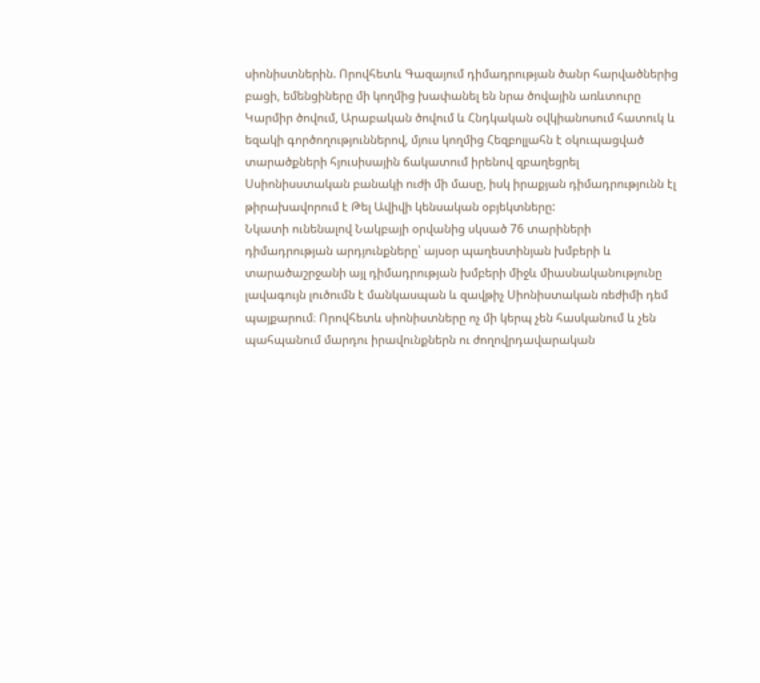սիոնիստներին. Որովհետև Գազայում դիմադրության ծանր հարվածներից բացի, եմենցիները մի կողմից խափանել են նրա ծովային առևտուրը Կարմիր ծովում, Արաբական ծովում և Հնդկական օվկիանոսում հատուկ և եզակի գործողություններով, մյուս կողմից Հեզբոլլահն է օկուպացված տարածքների հյուսիսային ճակատում իրենով զբաղեցրել Սսիոնիսստական բանակի ուժի մի մասը, իսկ իրաքյան դիմադրությունն էլ թիրախավորում է Թել Ավիվի կենսական օբյեկտները:
Նկատի ունենալով Նակբայի օրվանից սկսած 76 տարիների դիմադրության արդյունքները՝ այսօր պաղեստինյան խմբերի և տարածաշրջանի այլ դիմադրության խմբերի միջև միասնականությունը լավագույն լուծումն է մանկասպան և զավթիչ Սիոնիստական ռեժիմի դեմ պայքարում։ Որովհետև սիոնիստները ոչ մի կերպ չեն հասկանում և չեն պահպանում մարդու իրավունքներն ու ժողովրդավարական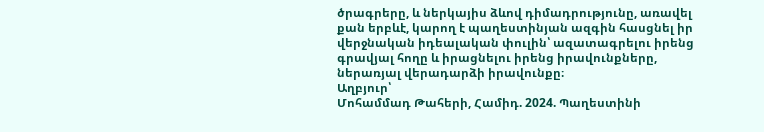ծրագրերը, և ներկայիս ձևով դիմադրությունը, առավել քան երբևէ, կարող է պաղեստինյան ազգին հասցնել իր վերջնական իդեալական փուլին՝ ազատագրելու իրենց գրավյալ հողը և իրացնելու իրենց իրավունքները, ներառյալ վերադարձի իրավունքը։
Աղբյուր՝
Մոհամմադ Թահերի, Համիդ. 2024. Պաղեստինի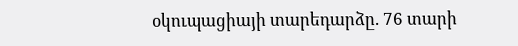օկուպացիայի տարեդարձը. 76 տարի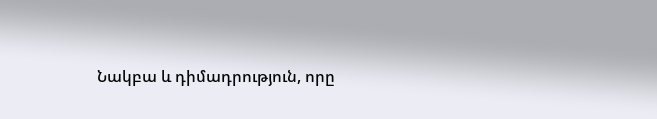Նակբա և դիմադրություն, որը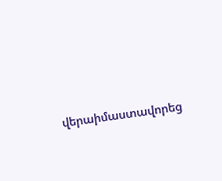վերաիմաստավորեց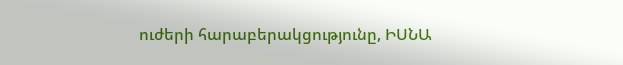ուժերի հարաբերակցությունը, ԻՍՆԱ